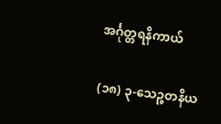အင်္ဂုတ္တရနိကာယ်

(၁၈) ၃-သေဉ္စတနိယ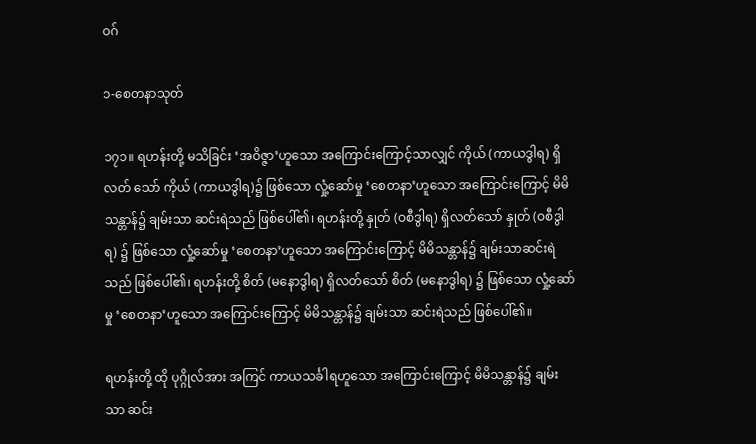ဝဂ်

၁-စေတနာသုတ်

၁၇၁။ ရဟန်းတို့ မသိခြင်း ‘အဝိဇ္ဇာ’ဟူသော အကြောင်းကြောင့်သာလျှင် ကိုယ် (ကာယဒွါရ) ရှိလတ် သော် ကိုယ် (ကာယဒွါရ)၌ ဖြစ်သော လှုံ့ဆော်မှု ‘စေတနာ’ဟူသော အကြောင်းကြောင့် မိမိသန္တာန်၌ ချမ်းသာ ဆင်းရဲသည် ဖြစ်ပေါ်၏၊ ရဟန်းတို့ နှုတ် (ဝစီဒွါရ) ရှိလတ်သော် နှုတ် (ဝစီဒွါရ) ၌ ဖြစ်သော လှုံ့ဆော်မှု ‘စေတနာ’ဟူသော အကြောင်းကြောင့် မိမိသန္တာန်၌ ချမ်းသာဆင်းရဲသည် ဖြစ်ပေါ်၏၊ ရဟန်းတို့ စိတ် (မနောဒွါရ) ရှိလတ်သော် စိတ် (မနောဒွါရ) ၌ ဖြစ်သော လှုံ့ဆော်မှု ‘စေတနာ’ဟူသော အကြောင်းကြောင့် မိမိသန္တာန်၌ ချမ်းသာ ဆင်းရဲသည် ဖြစ်ပေါ်၏။

ရဟန်းတို့ ထို ပုဂ္ဂိုလ်အား အကြင် ကာယသင်္ခါရဟူသော အကြောင်းကြောင့် မိမိသန္တာန်၌ ချမ်းသာ ဆင်း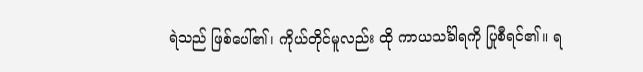ရဲသည် ဖြစ်ပေါ်၏၊ ကိုယ်တိုင်မူလည်း ထို ကာယသင်္ခါရကို ပြုစီရင်၏။ ရ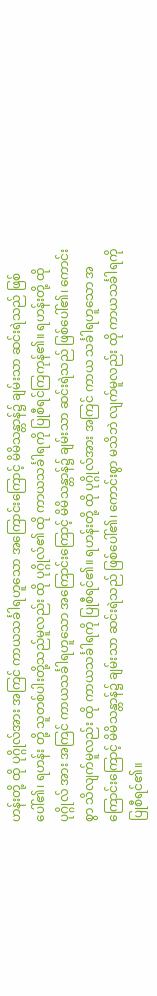ဟန်းတို့ ထို ပုဂ္ဂိုလ်အား အကြင် ကာယသင်္ခါရဟူသော အကြောင်းကြောင့် မိမိသန္တာန်၌ ချမ်းသာ ဆင်းရဲသည် ဖြစ်ပေါ်၏၊ ရဟန်း တို့ သူတစ်ပါးတို့သည်မူလည်း ထို ပုဂ္ဂိုလ်၏ ထို ကာယသင်္ခါရကို ပြုစီရင်ကြကုန်၏။ ရဟန်းတို့ ထို ပုဂ္ဂိုလ် အား အကြင် ကာယသင်္ခါရဟူသော အကြောင်းကြောင့် မိမိသန္တာန်၌ ချမ်းသာ ဆင်းရဲသည် ဖြစ်ပေါ်၏၊ ကောင်းစွာ သိလျက်မူလည်း ထို ကာယသင်္ခါရကို ပြုစီရင်၏။ ရဟန်းတို့ ထို ပုဂ္ဂိုလ်အား အကြင် ကာယ သင်္ခါရဟူသော အကြောင်းကြောင့် မိမိသန္တာန်၌ ချမ်းသာ ဆင်းရဲသည် ဖြစ်ပေါ်၏၊ ကောင်းစွာ မသိဘဲ လျက်မူလည်း ထို ကာယသင်္ခါရကို ပြုစီရင်၏။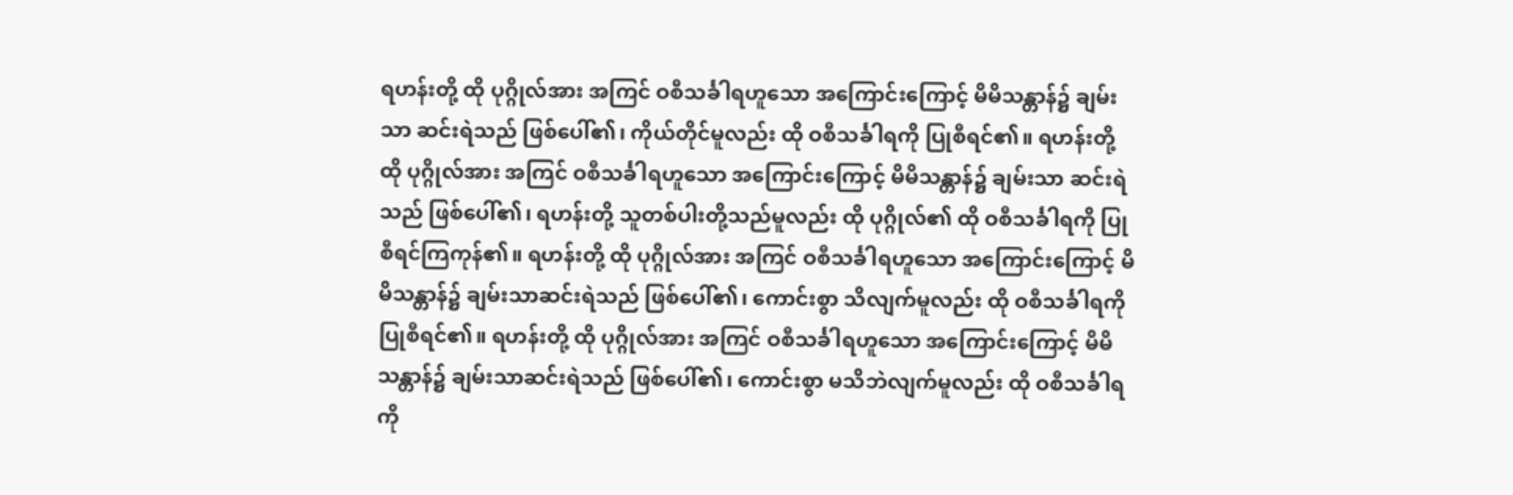ရဟန်းတို့ ထို ပုဂ္ဂိုလ်အား အကြင် ဝစီသင်္ခါရဟူသော အကြောင်းကြောင့် မိမိသန္တာန်၌ ချမ်းသာ ဆင်းရဲသည် ဖြစ်ပေါ်၏၊ ကိုယ်တိုင်မူလည်း ထို ဝစီသင်္ခါရကို ပြုစီရင်၏။ ရဟန်းတို့ ထို ပုဂ္ဂိုလ်အား အကြင် ဝစီသင်္ခါရဟူသော အကြောင်းကြောင့် မိမိသန္တာန်၌ ချမ်းသာ ဆင်းရဲသည် ဖြစ်ပေါ်၏၊ ရဟန်းတို့ သူတစ်ပါးတို့သည်မူလည်း ထို ပုဂ္ဂိုလ်၏ ထို ဝစီသင်္ခါရကို ပြုစီရင်ကြကုန်၏။ ရဟန်းတို့ ထို ပုဂ္ဂိုလ်အား အကြင် ဝစီသင်္ခါရဟူသော အကြောင်းကြောင့် မိမိသန္တာန်၌ ချမ်းသာဆင်းရဲသည် ဖြစ်ပေါ်၏၊ ကောင်းစွာ သိလျက်မူလည်း ထို ဝစီသင်္ခါရကို ပြုစီရင်၏။ ရဟန်းတို့ ထို ပုဂ္ဂိုလ်အား အကြင် ဝစီသင်္ခါရဟူသော အကြောင်းကြောင့် မိမိသန္တာန်၌ ချမ်းသာဆင်းရဲသည် ဖြစ်ပေါ်၏၊ ကောင်းစွာ မသိဘဲလျက်မူလည်း ထို ဝစီသင်္ခါရကို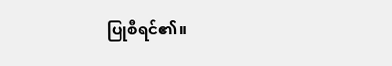ပြုစီရင်၏။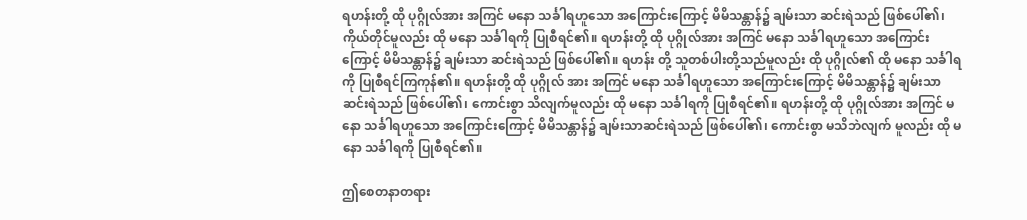ရဟန်းတို့ ထို ပုဂ္ဂိုလ်အား အကြင် မနော သင်္ခါရဟူသော အကြောင်းကြောင့် မိမိသန္တာန်၌ ချမ်းသာ ဆင်းရဲသည် ဖြစ်ပေါ်၏၊ ကိုယ်တိုင်မူလည်း ထို မနော သင်္ခါရကို ပြုစီရင်၏။ ရဟန်းတို့ ထို ပုဂ္ဂိုလ်အား အကြင် မနော သင်္ခါရဟူသော အကြောင်းကြောင့် မိမိသန္တာန်၌ ချမ်းသာ ဆင်းရဲသည် ဖြစ်ပေါ်၏။ ရဟန်း တို့ သူတစ်ပါးတို့သည်မူလည်း ထို ပုဂ္ဂိုလ်၏ ထို မနော သင်္ခါရကို ပြုစီရင်ကြကုန်၏။ ရဟန်းတို့ ထို ပုဂ္ဂိုလ် အား အကြင် မနော သင်္ခါရဟူသော အကြောင်းကြောင့် မိမိသန္တာန်၌ ချမ်းသာဆင်းရဲသည် ဖြစ်ပေါ်၏၊ ကောင်းစွာ သိလျက်မူလည်း ထို မနော သင်္ခါရကို ပြုစီရင်၏။ ရဟန်းတို့ ထို ပုဂ္ဂိုလ်အား အကြင် မနော သင်္ခါရဟူသော အကြောင်းကြောင့် မိမိသန္တာန်၌ ချမ်းသာဆင်းရဲသည် ဖြစ်ပေါ်၏၊ ကောင်းစွာ မသိဘဲလျက် မူလည်း ထို မနော သင်္ခါရကို ပြုစီရင်၏။

ဤစေတနာတရား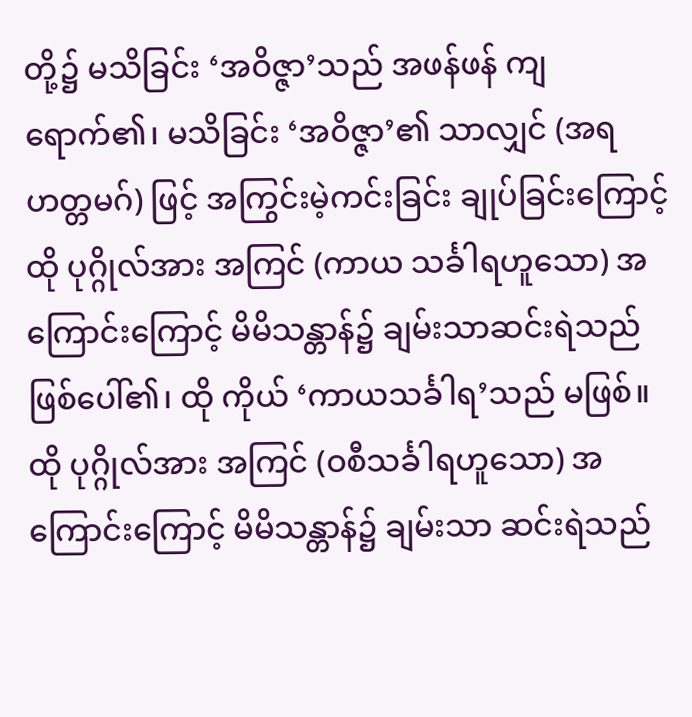တို့၌ မသိခြင်း ‘အဝိဇ္ဇာ’သည် အဖန်ဖန် ကျရောက်၏၊ မသိခြင်း ‘အဝိဇ္ဇာ’၏ သာလျှင် (အရဟတ္တမဂ်) ဖြင့် အကြွင်းမဲ့ကင်းခြင်း ချုပ်ခြင်းကြောင့် ထို ပုဂ္ဂိုလ်အား အကြင် (ကာယ သင်္ခါရဟူသော) အကြောင်းကြောင့် မိမိသန္တာန်၌ ချမ်းသာဆင်းရဲသည် ဖြစ်ပေါ်၏၊ ထို ကိုယ် ‘ကာယသင်္ခါရ’သည် မဖြစ်။ ထို ပုဂ္ဂိုလ်အား အကြင် (ဝစီသင်္ခါရဟူသော) အကြောင်းကြောင့် မိမိသန္တာန်၌ ချမ်းသာ ဆင်းရဲသည်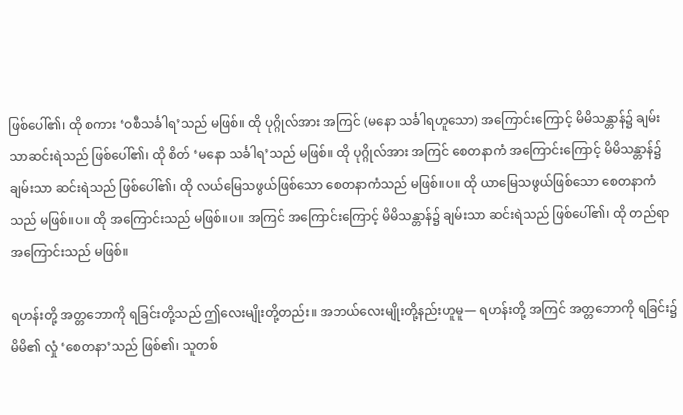ဖြစ်ပေါ်၏၊ ထို စကား ‘ဝစီသင်္ခါရ’သည် မဖြစ်။ ထို ပုဂ္ဂိုလ်အား အကြင် (မနော သင်္ခါရဟူသော) အကြောင်းကြောင့် မိမိသန္တာန်၌ ချမ်းသာဆင်းရဲသည် ဖြစ်ပေါ်၏၊ ထို စိတ် ‘မနော သင်္ခါရ’သည် မဖြစ်။ ထို ပုဂ္ဂိုလ်အား အကြင် စေတနာကံ အကြောင်းကြောင့် မိမိသန္တာန်၌ ချမ်းသာ ဆင်းရဲသည် ဖြစ်ပေါ်၏၊ ထို လယ်မြေသဖွယ်ဖြစ်သော စေတနာကံသည် မဖြစ်။ပ။ ထို ယာမြေသဖွယ်ဖြစ်သော စေတနာကံသည် မဖြစ်။ပ။ ထို အကြောင်းသည် မဖြစ်။ပ။ အကြင် အကြောင်းကြောင့် မိမိသန္တာန်၌ ချမ်းသာ ဆင်းရဲသည် ဖြစ်ပေါ်၏၊ ထို တည်ရာအကြောင်းသည် မဖြစ်။

ရဟန်းတို့ အတ္တဘောကို ရခြင်းတို့သည် ဤလေးမျိုးတို့တည်း။ အဘယ်လေးမျိုးတို့နည်းဟူမူ— ရဟန်းတို့ အကြင် အတ္တဘောကို ရခြင်း၌ မိမိ၏ လှုံ ‘စေတနာ’သည် ဖြစ်၏၊ သူတစ်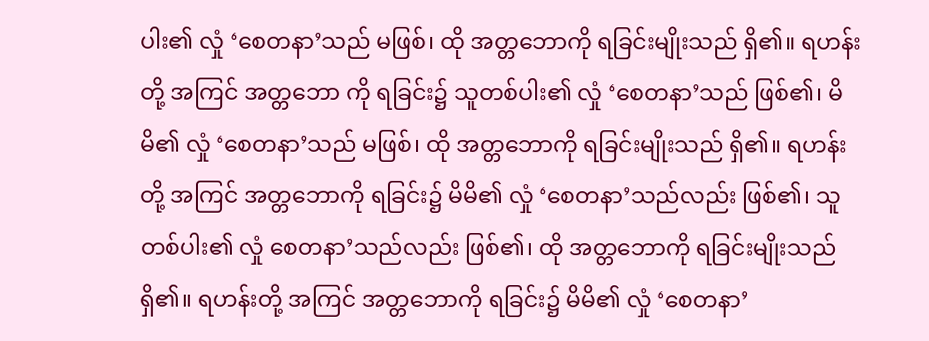ပါး၏ လှုံ ‘စေတနာ’သည် မဖြစ်၊ ထို အတ္တဘောကို ရခြင်းမျိုးသည် ရှိ၏။ ရဟန်းတို့ အကြင် အတ္တဘော ကို ရခြင်း၌ သူတစ်ပါး၏ လှုံ ‘စေတနာ’သည် ဖြစ်၏၊ မိမိ၏ လှုံ ‘စေတနာ’သည် မဖြစ်၊ ထို အတ္တဘောကို ရခြင်းမျိုးသည် ရှိ၏။ ရဟန်းတို့ အကြင် အတ္တဘောကို ရခြင်း၌ မိမိ၏ လှုံ ‘စေတနာ’သည်လည်း ဖြစ်၏၊ သူတစ်ပါး၏ လှုံ စေတနာ’သည်လည်း ဖြစ်၏၊ ထို အတ္တဘောကို ရခြင်းမျိုးသည် ရှိ၏။ ရဟန်းတို့ အကြင် အတ္တဘောကို ရခြင်း၌ မိမိ၏ လှုံ ‘စေတနာ’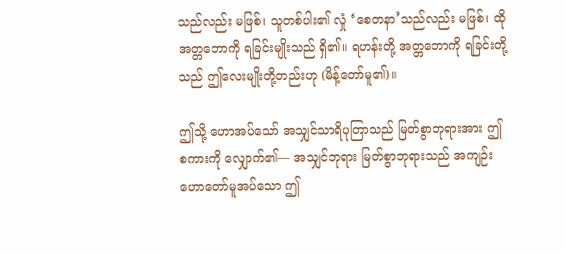သည်လည်း မဖြစ်၊ သူတစ်ပါး၏ လှုံ ‘စေတနာ’သည်လည်း မဖြစ်၊ ထို အတ္တဘောကို ရခြင်းမျိုးသည် ရှိ၏။ ရဟန်းတို့ အတ္တဘောကို ရခြင်းတို့သည် ဤလေးမျိုးတို့တည်းဟု (မိန့်တော်မူ၏)။

ဤသို့ ဟောအပ်သော် အသျှင်သာရိပုတြာသည် မြတ်စွာဘုရားအား ဤစကားကို လျှောက်၏— အသျှင်ဘုရား မြတ်စွာဘုရားသည် အကျဉ်းဟောတော်မူအပ်သော ဤ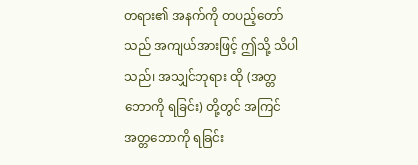တရား၏ အနက်ကို တပည့်တော်သည် အကျယ်အားဖြင့် ဤသို့ သိပါသည်၊ အသျှင်ဘုရား ထို (အတ္တဘောကို ရခြင်း) တို့တွင် အကြင် အတ္တဘောကို ရခြင်း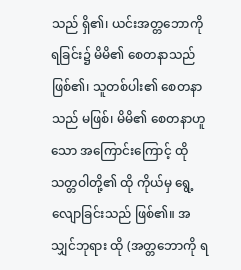သည် ရှိ၏၊ ယင်းအတ္တဘောကို ရခြင်း၌ မိမိ၏ စေတနာသည် ဖြစ်၏၊ သူတစ်ပါး၏ စေတနာသည် မဖြစ်၊ မိမိ၏ စေတနာဟူသော အကြောင်းကြောင့် ထို သတ္တဝါတို့၏ ထို ကိုယ်မှ ရွေ့လျောခြင်းသည် ဖြစ်၏။ အသျှင်ဘုရား ထို (အတ္တဘောကို ရ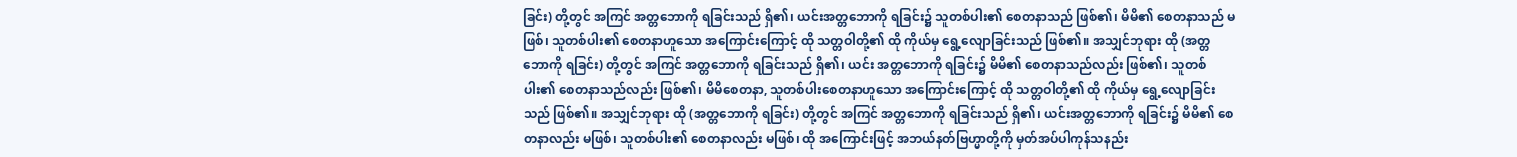ခြင်း) တို့တွင် အကြင် အတ္တဘောကို ရခြင်းသည် ရှိ၏၊ ယင်းအတ္တဘောကို ရခြင်း၌ သူတစ်ပါး၏ စေတနာသည် ဖြစ်၏၊ မိမိ၏ စေတနာသည် မဖြစ်၊ သူတစ်ပါး၏ စေတနာဟူသော အကြောင်းကြောင့် ထို သတ္တဝါတို့၏ ထို ကိုယ်မှ ရွေ့လျောခြင်းသည် ဖြစ်၏။ အသျှင်ဘုရား ထို (အတ္တဘောကို ရခြင်း) တို့တွင် အကြင် အတ္တဘောကို ရခြင်းသည် ရှိ၏၊ ယင်း အတ္တဘောကို ရခြင်း၌ မိမိ၏ စေတနာသည်လည်း ဖြစ်၏၊ သူတစ်ပါး၏ စေတနာသည်လည်း ဖြစ်၏၊ မိမိစေတနာ, သူတစ်ပါးစေတနာဟူသော အကြောင်းကြောင့် ထို သတ္တဝါတို့၏ ထို ကိုယ်မှ ရွေ့လျောခြင်းသည် ဖြစ်၏။ အသျှင်ဘုရား ထို (အတ္တဘောကို ရခြင်း) တို့တွင် အကြင် အတ္တဘောကို ရခြင်းသည် ရှိ၏၊ ယင်းအတ္တဘောကို ရခြင်း၌ မိမိ၏ စေတနာလည်း မဖြစ်၊ သူတစ်ပါး၏ စေတနာလည်း မဖြစ်၊ ထို အကြောင်းဖြင့် အဘယ်နတ်ဗြဟ္မာတို့ကို မှတ်အပ်ပါကုန်သနည်း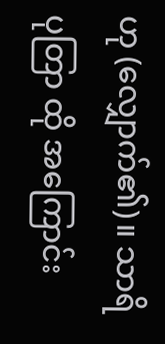ဟု (လျှောက်၏)။ သာရိပုတြာ ထို အကြောင်း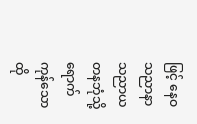ဖြင့် နေဝသညာနာသညာယတနဘုံသို့ ရောက်ကုန်သော ထို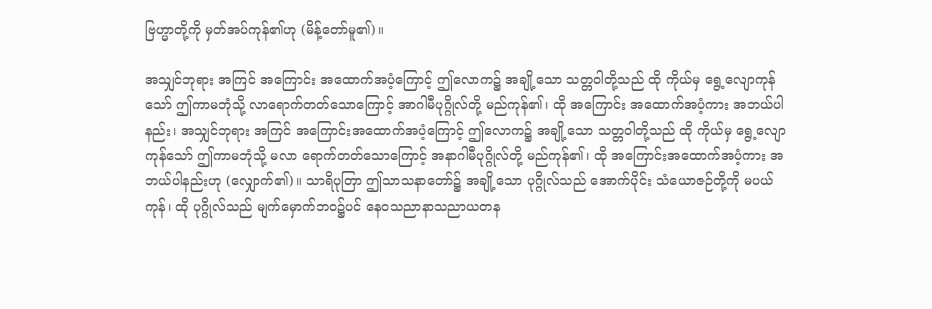ဗြဟ္မာတို့ကို မှတ်အပ်ကုန်၏ဟု (မိန့်တော်မူ၏)။

အသျှင်ဘုရား အကြင် အကြောင်း အထောက်အပံ့ကြောင့် ဤလောက၌ အချို့သော သတ္တဝါတို့သည် ထို ကိုယ်မှ ရွေ့လျောကုန်သော် ဤကာမဘုံသို့ လာရောက်တတ်သောကြောင့် အာဂါမီပုဂ္ဂိုလ်တို့ မည်ကုန်၏၊ ထို အကြောင်း အထောက်အပံ့ကား အဘယ်ပါနည်း၊ အသျှင်ဘုရား အကြင် အကြောင်းအထောက်အပံ့ကြောင့် ဤလောက၌ အချို့သော သတ္တဝါတို့သည် ထို ကိုယ်မှ ရွေ့လျောကုန်သော် ဤကာမဘုံသို့ မလာ ရောက်တတ်သောကြောင့် အနာဂါမီပုဂ္ဂိုလ်တို့ မည်ကုန်၏၊ ထို အကြောင်းအထောက်အပံ့ကား အဘယ်ပါနည်းဟု (လျှောက်၏)။ သာရိပုတြာ ဤသာသနာတော်၌ အချို့သော ပုဂ္ဂိုလ်သည် အောက်ပိုင်း သံယောဇဉ်တို့ကို မပယ်ကုန်၊ ထို ပုဂ္ဂိုလ်သည် မျက်မှောက်ဘဝ၌ပင် နေဝသညာနာသညာယတန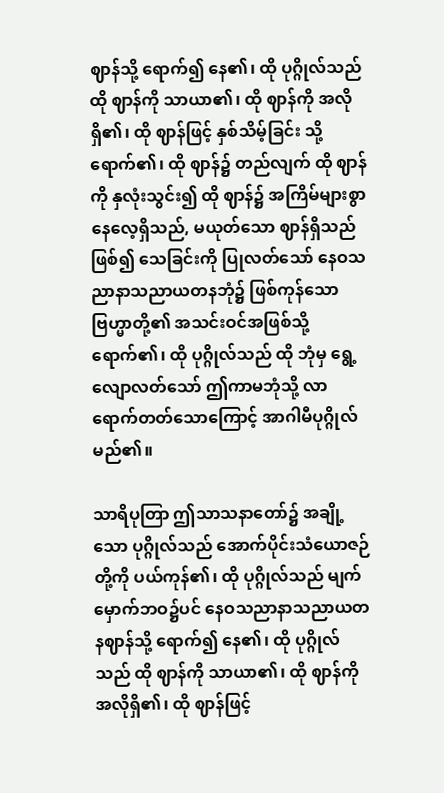ဈာန်သို့ ရောက်၍ နေ၏၊ ထို ပုဂ္ဂိုလ်သည် ထို ဈာန်ကို သာယာ၏၊ ထို ဈာန်ကို အလိုရှိ၏၊ ထို ဈာန်ဖြင့် နှစ်သိမ့်ခြင်း သို့ ရောက်၏၊ ထို ဈာန်၌ တည်လျက် ထို ဈာန်ကို နှလုံးသွင်း၍ ထို ဈာန်၌ အကြိမ်များစွာ နေလေ့ရှိသည်, မယုတ်သော ဈာန်ရှိသည်ဖြစ်၍ သေခြင်းကို ပြုလတ်သော် နေဝသညာနာသညာယတနဘုံ၌ ဖြစ်ကုန်သော ဗြဟ္မာတို့၏ အသင်းဝင်အဖြစ်သို့ ရောက်၏၊ ထို ပုဂ္ဂိုလ်သည် ထို ဘုံမှ ရွေ့လျောလတ်သော် ဤကာမဘုံသို့ လာရောက်တတ်သောကြောင့် အာဂါမီပုဂ္ဂိုလ် မည်၏။

သာရိပုတြာ ဤသာသနာတော်၌ အချို့သော ပုဂ္ဂိုလ်သည် အောက်ပိုင်းသံယောဇဉ်တို့ကို ပယ်ကုန်၏၊ ထို ပုဂ္ဂိုလ်သည် မျက်မှောက်ဘဝ၌ပင် နေဝသညာနာသညာယတနဈာန်သို့ ရောက်၍ နေ၏၊ ထို ပုဂ္ဂိုလ်သည် ထို ဈာန်ကို သာယာ၏၊ ထို ဈာန်ကို အလိုရှိ၏၊ ထို ဈာန်ဖြင့်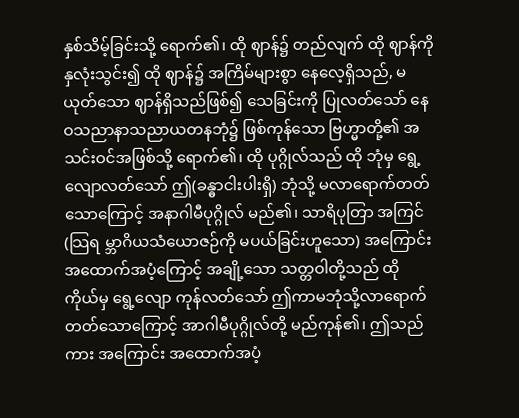နှစ်သိမ့်ခြင်းသို့ ရောက်၏၊ ထို ဈာန်၌ တည်လျက် ထို ဈာန်ကို နှလုံးသွင်း၍ ထို ဈာန်၌ အကြိမ်များစွာ နေလေ့ရှိသည်, မယုတ်သော ဈာန်ရှိသည်ဖြစ်၍ သေခြင်းကို ပြုလတ်သော် နေဝသညာနာသညာယတနဘုံ၌ ဖြစ်ကုန်သော ဗြဟ္မာတို့၏ အသင်းဝင်အဖြစ်သို့ ရောက်၏၊ ထို ပုဂ္ဂိုလ်သည် ထို ဘုံမှ ရွေ့လျောလတ်သော် ဤ(ခန္ဓာငါးပါးရှိ) ဘုံသို့ မလာရောက်တတ်သောကြောင့် အနာဂါမီပုဂ္ဂိုလ် မည်၏၊ သာရိပုတြာ အကြင် (သြရ မ္ဘာဂိယသံယောဇဉ်ကို မပယ်ခြင်းဟူသော) အကြောင်းအထောက်အပံ့ကြောင့် အချို့သော သတ္တဝါတို့သည် ထို ကိုယ်မှ ရွေ့လျော ကုန်လတ်သော် ဤကာမဘုံသို့လာရောက်တတ်သောကြောင့် အာဂါမီပုဂ္ဂိုလ်တို့ မည်ကုန်၏၊ ဤသည်ကား အကြောင်း အထောက်အပံ့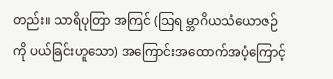တည်း။ သာရိပုတြာ အကြင် (သြရ မ္ဘာဂိယသံယောဇဉ်ကို ပယ်ခြင်းဟူသော) အကြောင်းအထောက်အပံ့ကြောင့်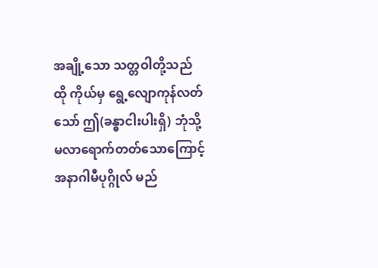အချို့သော သတ္တဝါတို့သည် ထို ကိုယ်မှ ရွေ့လျောကုန်လတ်သော် ဤ(ခန္ဓာငါးပါးရှိ) ဘုံသို့ မလာရောက်တတ်သောကြောင့် အနာဂါမီပုဂ္ဂိုလ် မည်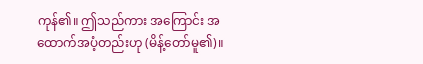ကုန်၏။ ဤသည်ကား အကြောင်း အထောက်အပံ့တည်းဟု (မိန့်တော်မူ၏)။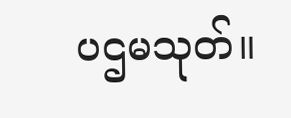ပဌမသုတ်။